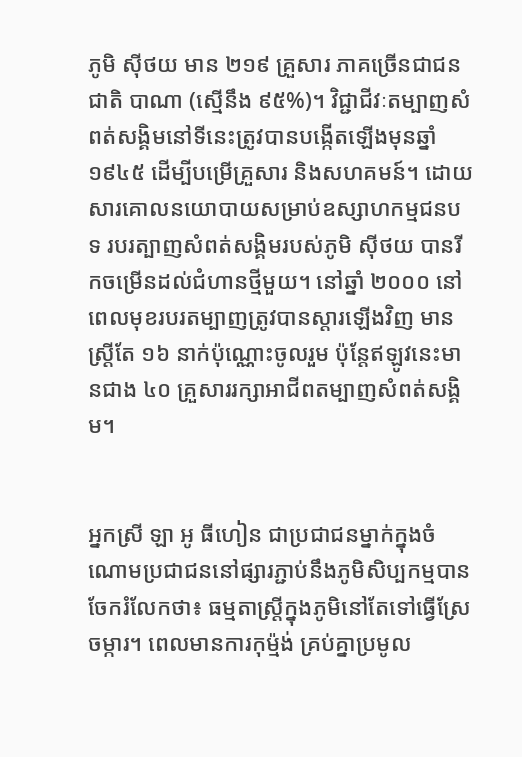ភូមិ ស៊ីថយ មាន ២១៩ គ្រួសារ ភាគច្រើនជាជនជាតិ បាណា (ស្មើនឹង ៩៥%)។ វិជ្ជាជីវៈតម្បាញសំពត់សង្គិមនៅទីនេះត្រូវបានបង្កើតឡើងមុនឆ្នាំ ១៩៤៥ ដើម្បីបម្រើគ្រួសារ និងសហគមន៍។ ដោយសារគោលនយោបាយសម្រាប់ឧស្សាហកម្មជនបទ របរត្បាញសំពត់សង្គិមរបស់ភូមិ ស៊ីថយ បានរីកចម្រើនដល់ជំហានថ្មីមួយ។ នៅឆ្នាំ ២០០០ នៅពេលមុខរបរតម្បាញត្រូវបានស្តារឡើងវិញ មានស្ត្រីតែ ១៦ នាក់ប៉ុណ្ណោះចូលរួម ប៉ុន្តែឥឡូវនេះមានជាង ៤០ គ្រួសាររក្សាអាជីពតម្បាញសំពត់សង្គិម។


អ្នកស្រី ឡា អូ ធីហៀន ជាប្រជាជនម្នាក់ក្នុងចំណោមប្រជាជននៅផ្សារភ្ជាប់នឹងភូមិសិប្បកម្មបានចែករំលែកថា៖ ធម្មតាស្ត្រីក្នុងភូមិនៅតែទៅធ្វើស្រែចម្ការ។ ពេលមានការកុម្ម៉ង់ គ្រប់គ្នាប្រមូល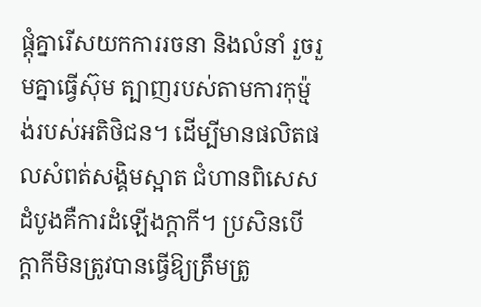ផ្តុំគ្នារើសយកការរចនា និងលំនាំ រួចរួមគ្នាធ្វើស៊ុម ត្បាញរបស់តាមការកុម្ម៉ង់របស់អតិថិជន។ ដើម្បីមានផលិតផលសំពត់សង្គិមស្អាត ជំហានពិសេសដំបូងគឺការដំឡើងក្តាកី។ ប្រសិនបើក្តាកីមិនត្រូវបានធ្វើឱ្យត្រឹមត្រូ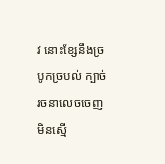វ នោះខ្សែនឹងច្របូកច្របល់ ក្បាច់រចនាលេចចេញមិនស្មើ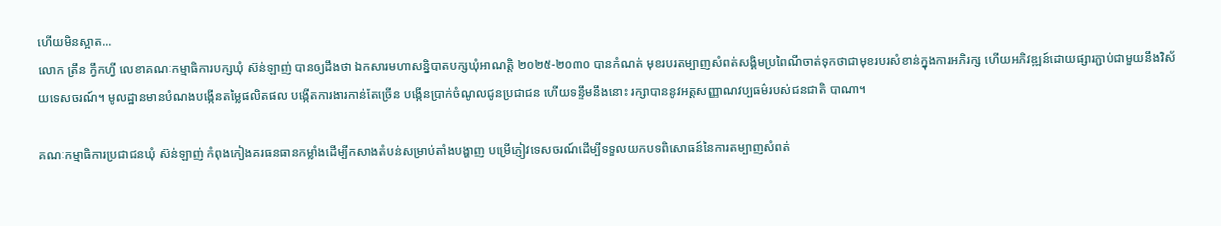ហើយមិនស្អាត...
លោក ត្រឹន ក្វឹកហ្វី លេខាគណៈកម្មាធិការបក្សឃុំ ស៊ន់ឡាញ់ បានឲ្យដឹងថា ឯកសារមហាសន្និបាតបក្សឃុំអាណត្តិ ២០២៥-២០៣០ បានកំណត់ មុខរបរតម្បាញសំពត់សង្គិមប្រពៃណីចាត់ទុកថាជាមុខរបរសំខាន់ក្នុងការអភិរក្ស ហើយអភិវឌ្ឍន៍ដោយផ្សារភ្ជាប់ជាមួយនឹងវិស័យទេសចរណ៍។ មូលដ្ឋានមានបំណងបង្កើនតម្លៃផលិតផល បង្កើតការងារកាន់តែច្រើន បង្កើនប្រាក់ចំណូលជូនប្រជាជន ហើយទន្ទឹមនឹងនោះ រក្សាបាននូវអត្តសញ្ញាណវប្បធម៌របស់ជនជាតិ បាណា។

គណៈកម្មាធិការប្រជាជនឃុំ ស៊ន់ឡាញ់ កំពុងកៀងគរធនធានកម្លាំងដើម្បីកសាងតំបន់សម្រាប់តាំងបង្ហាញ បម្រើភ្ញៀវទេសចរណ៍ដើម្បីទទួលយកបទពិសោធន៍នៃការតម្បាញសំពត់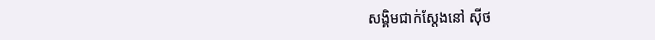សង្គិមជាក់ស្តែងនៅ ស៊ីថ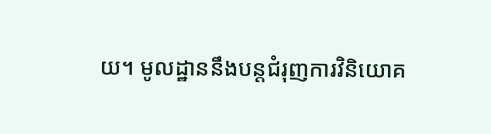យ។ មូលដ្ឋាននឹងបន្តជំរុញការវិនិយោគ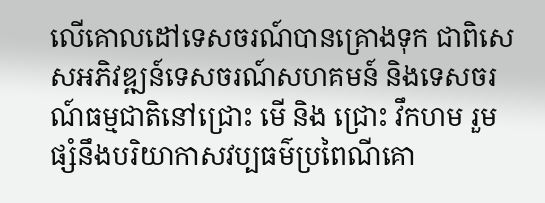លើគោលដៅទេសចរណ៍បានគ្រោងទុក ជាពិសេសអភិវឌ្ឍន៍ទេសចរណ៍សហគមន៍ និងទេសចរណ៍ធម្មជាតិនៅជ្រោះ មើ និង ជ្រោះ វឹកហម រួមផ្សំនឹងបរិយាកាសវប្បធម៌ប្រពៃណីគោ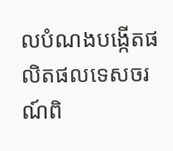លបំណងបង្កើតផលិតផលទេសចរណ៍ពិ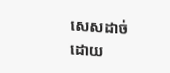សេសដាច់ដោយ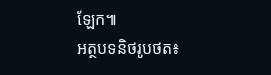ឡែក៕
អត្ថបទនិថរូបថត៖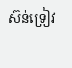ស៊ន់ទ្រៀវ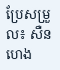ប្រែសម្រួល៖ សឺន ហេង